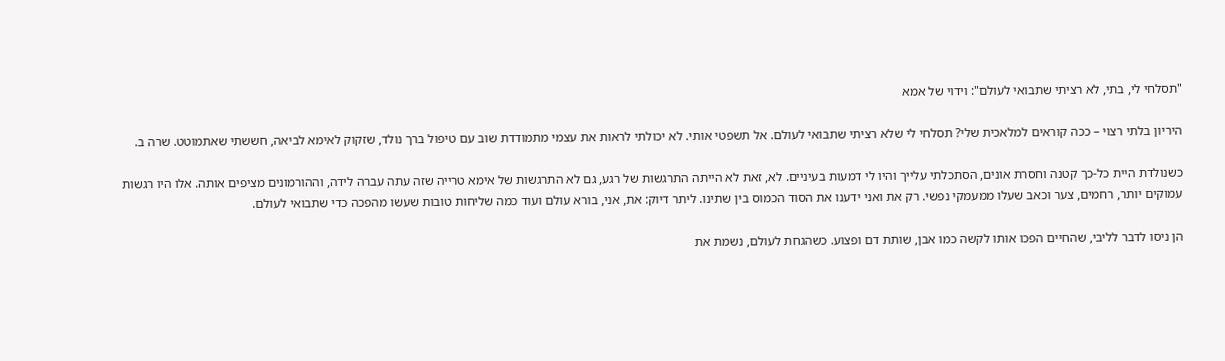"תסלחי לי, בתי, לא רציתי שתבואי לעולם": וידוי של אמא

היריון בלתי רצוי – ככה קוראים למלאכית שלי? תסלחי לי שלא רציתי שתבואי לעולם. אל תשפטי אותי. לא יכולתי לראות את עצמי מתמודדת שוב עם טיפול ברך נולד, שזקוק לאימא לביאה, חששתי שאתמוטט. שרה ב.

כשנולדת היית כל-כך קטנה וחסרת אונים, הסתכלתי עלייך והיו לי דמעות בעיניים. לא, זאת לא הייתה התרגשות של רגע, גם לא התרגשות של אימא טרייה שזה עתה עברה לידה, וההורמונים מציפים אותה. אלו היו רגשות עמוקים יותר, רחמים, צער וכאב שעלו ממעמקי נפשי. רק את ואני ידענו את הסוד הכמוס בין שתינו. ליתר דיוק: את, אני, בורא עולם ועוד כמה שליחות טובות שעשו מהפכה כדי שתבואי לעולם.

הן ניסו לדבר לליבי, שהחיים הפכו אותו לקשה כמו אבן, שותת דם ופצוע. כשהגחת לעולם, נשמת את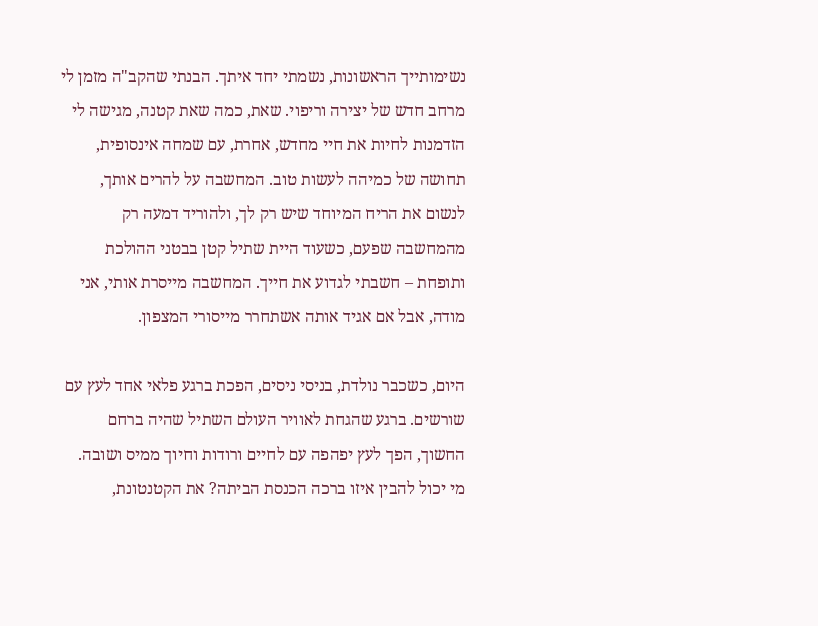נשימותייך הראשונות, נשמתי יחד איתך. הבנתי שהקב"ה מזמן לי מרחב חדש של יצירה וריפוי. שאת, כמה שאת קטנה, מגישה לי הזדמנות לחיות את חיי מחדש, אחרת, עם שמחה אינסופית, תחושה של כמיהה לעשות טוב. המחשבה על להרים אותך, לנשום את הריח המיוחד שיש רק לך, ולהוריד דמעה רק מהמחשבה שפעם, כשעוד היית שתיל קטן בבטני ההולכת ותופחת – חשבתי לגדוע את חייך. המחשבה מייסרת אותי, אני מודה, אבל אם אגיד אותה אשתחרר מייסורי המצפון.

היום, כשכבר נולדת, בניסי ניסים, הפכת ברגע פלאי אחד לעץ עם שורשים. ברגע שהגחת לאוויר העולם השתיל שהיה ברחם החשוך, הפך לעץ יפהפה עם לחיים ורודות וחיוך ממיס ושובה. מי יכול להבין איזו ברכה הכנסת הביתה? את הקטנטונת,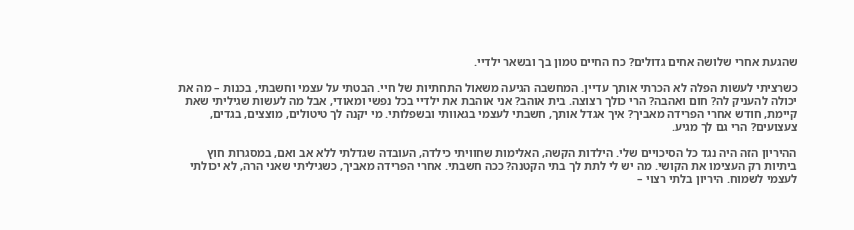שהגעת אחרי שלושה אחים גדולים? כח החיים טמון בך ובשאר ילדיי.

כשרציתי לעשות הפלה לא הכרתי אותך עדיין. המחשבה הגיעה משאול התחתיות של חיי. הבטתי על עצמי וחשבתי, בכנות – מה את יכולה להעניק לה? חום ואהבה? הרי כולך רצוצה. בית אוהב? אני אוהבת את ילדיי בכל נפשי ומאודי, אבל מה לעשות שגיליתי שאת קיימת, חודש אחרי הפרידה מאביך? איך אגדל אותך, חשבתי לעצמי בגאוותי ובשפלותי. מי יקנה לך טיטולים, מוצצים, בגדים, צעצועים? הרי גם לך מגיע.

ההיריון הזה היה נגד כל הסיכויים שלי. הילדות הקשה, האלימות שחוויתי כילדה, העובדה שגדלתי ללא אב ואם, במסגרות חוץ ביתיות רק העצימו את הקושי. מה יש לי לתת לך בתי הקטנה? ככה חשבתי. אחרי הפרידה מאביך, כשגיליתי שאני הרה, לא יכולתי לעצמי לשמוח. היריון בלתי רצוי –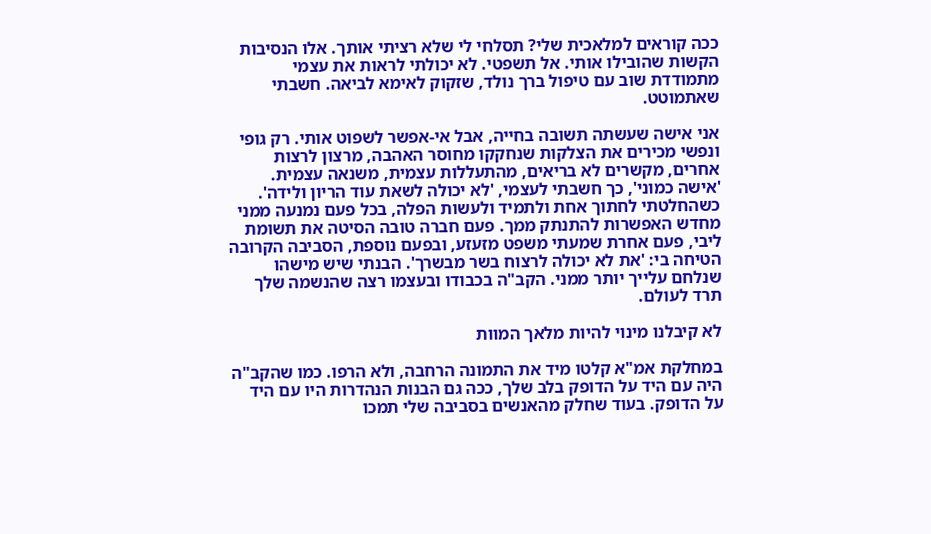ככה קוראים למלאכית שלי? תסלחי לי שלא רציתי אותך. אלו הנסיבות הקשות שהובילו אותי. אל תשפטי. לא יכולתי לראות את עצמי מתמודדת שוב עם טיפול ברך נולד, שזקוק לאימא לביאה. חשבתי שאתמוטט.

אני אישה שעשתה תשובה בחייה, אבל אי-אפשר לשפוט אותי. רק גופי ונפשי מכירים את הצלקות שנחקקו מחוסר האהבה, מרצון לרצות אחרים, מקשרים לא בריאים, מהתעללות עצמית, משנאה עצמית. 'אישה כמוני', כך חשבתי לעצמי, 'לא יכולה לשאת עוד הריון ולידה'. כשהחלטתי לחתוך אחת ולתמיד ולעשות הפלה, בכל פעם נמנעה ממני מחדש האפשרות להתנתק ממך. פעם חברה טובה הסיטה את תשומת ליבי, פעם אחרת שמעתי משפט מזעזע, ובפעם נוספת, הסביבה הקרובה הטיחה בי: 'את לא יכולה לרצוח בשר מבשרך'. הבנתי שיש מישהו שנלחם עלייך יותר ממני. הקב"ה בכבודו ובעצמו רצה שהנשמה שלך תרד לעולם.

לא קיבלנו מינוי להיות מלאך המוות

במחלקת אמ"א קלטו מיד את התמונה הרחבה, ולא הרפו. כמו שהקב"ה היה עם היד על הדופק בלב שלך, ככה גם הבנות הנהדרות היו עם היד על הדופק. בעוד שחלק מהאנשים בסביבה שלי תמכו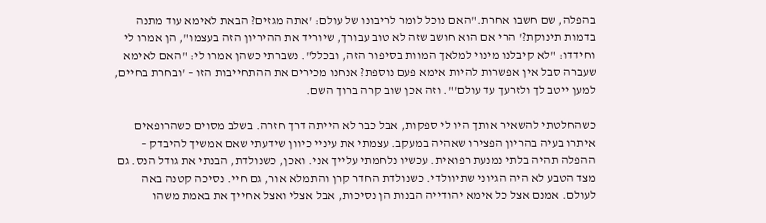בהפלה, שם חשבו אחרת."האם נוכל לומר לריבונו של עולם: 'אתה מגזים? הבאת לאימא עוד מתנה בדמות תינוקת?' הרי אם הוא חושב שזה לא טוב עבורך, שיוריד את ההיריון הזה בעצמו", הן אמרו לי וחידדו: "לא קיבלנו מינוי למלאך המוות בסיפור הזה, ובכלל". נשברתי כשהן אמרו לי: "האם לאימא שעברה סבל אין אפשרות להיות אימא פעם נוספת? אנחנו מכירים את ההתחייבות הזו – 'ובחרת בחיים, למען ייטב לך ולזרעך עד עולם'". וזה אכן שוב קרה ברוך השם.

כשהחלטתי להשאיר אותך היו לי ספקות, אבל כבר לא הייתה דרך חזרה. בשלב מסוים כשהרופאים איתרו בעיה בהריון הפצירו שאהיה במעקב. עצמתי את עיניי כיוון שידעתי שאם אמשיך להיבדק – ההפלה תהיה בלתי נמנעת רפואית. עכשיו נלחמתי עלייך אני. ואכן, כשנולדת, הבנתי את גודל הנס. גם מצד הטבע לא היה הגיוני שתיוולדי. כשנולדת החדר קרן והתמלא אור, גם חיי. נסיכה קטנה באה לעולם. אמנם אצל כל אימא יהודייה הבנות הן נסיכות, אבל אצלי ואצל אחייך את באמת משהו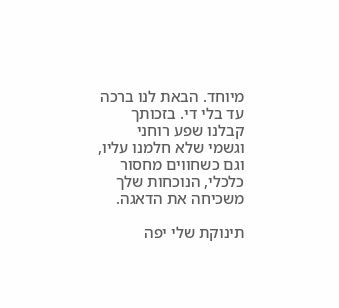מיוחד. הבאת לנו ברכה עד בלי די. בזכותך קבלנו שפע רוחני וגשמי שלא חלמנו עליו, וגם כשחווים מחסור כלכלי, הנוכחות שלך משכיחה את הדאגה.

תינוקת שלי יפה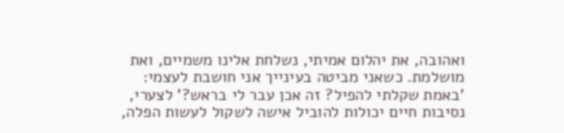ואהובה, את יהלום אמיתי, נשלחת אלינו משמיים, ואת מושלמת. כשאני מביטה בעינייך אני חושבת לעצמי: 'באמת שקלתי להפיל? זה אכן עבר לי בראש?' לצערי, נסיבות חיים יכולות להוביל אישה לשקול לעשות הפלה,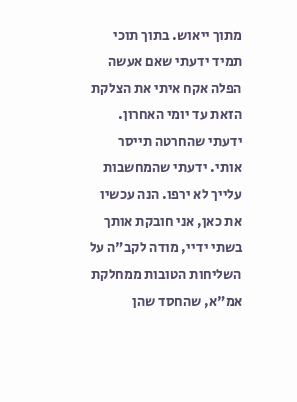מתוך ייאוש. בתוך תוכי תמיד ידעתי שאם אעשה הפלה אקח איתי את הצלקת הזאת עד יומי האחרון. ידעתי שהחרטה תייסר אותי. ידעתי שהמחשבות עלייך לא ירפו. הנה עכשיו את כאן, אני חובקת אותך בשתי ידיי, מודה לקב"ה על השליחות הטובות ממחלקת אמ"א, שהחסד שהן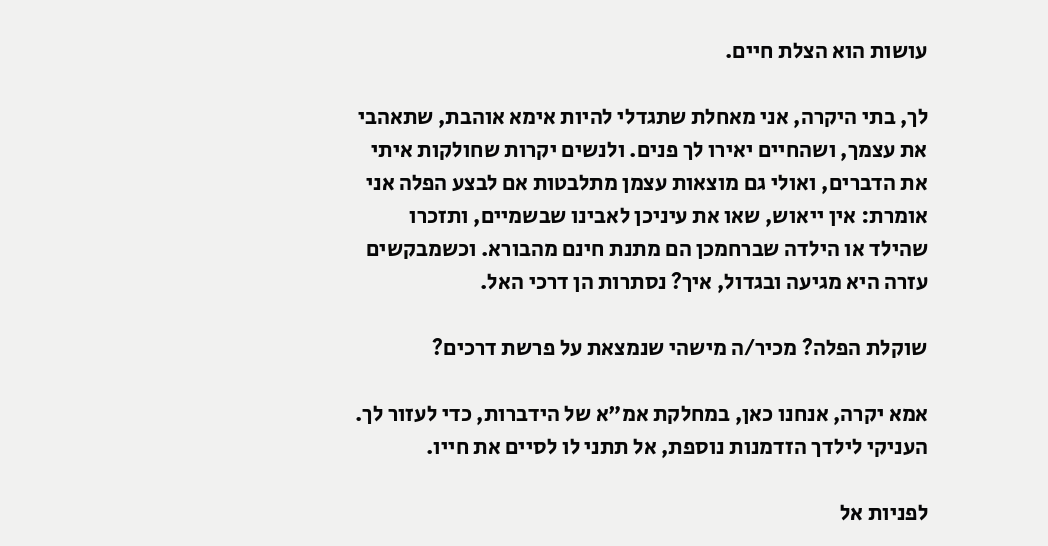עושות הוא הצלת חיים.

לך, בתי היקרה, אני מאחלת שתגדלי להיות אימא אוהבת, שתאהבי את עצמך, ושהחיים יאירו לך פנים. ולנשים יקרות שחולקות איתי את הדברים, ואולי גם מוצאות עצמן מתלבטות אם לבצע הפלה אני אומרת: אין ייאוש, שאו את עיניכן לאבינו שבשמיים, ותזכרו שהילד או הילדה שברחמכן הם מתנת חינם מהבורא. וכשמבקשים עזרה היא מגיעה ובגדול, איך? נסתרות הן דרכי האל.

שוקלת הפלה? מכיר/ה מישהי שנמצאת על פרשת דרכים?

אמא יקרה, אנחנו כאן, במחלקת אמ"א של הידברות, כדי לעזור לך. העניקי לילדך הזדמנות נוספת, אל תתני לו לסיים את חייו.

לפניות אל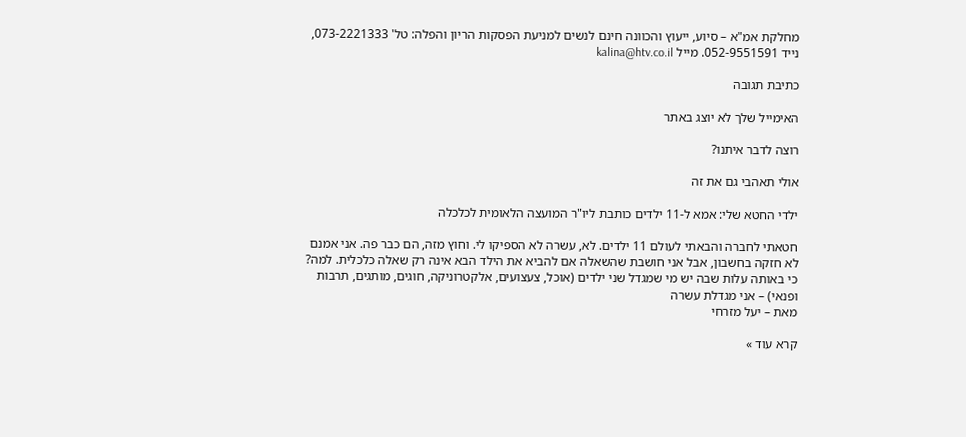מחלקת אמ"א – סיוע, ייעוץ והכוונה חינם לנשים למניעת הפסקות הריון והפלה: טל' 073-2221333, נייד 052-9551591. מייל kalina@htv.co.il

כתיבת תגובה

האימייל שלך לא יוצג באתר

רוצה לדבר איתנו?

אולי תאהבי גם את זה

ילדי החטא שלי: אמא ל-11 ילדים כותבת ליו"ר המועצה הלאומית לכלכלה

חטאתי לחברה והבאתי לעולם 11 ילדים. לא, עשרה לא הספיקו לי. וחוץ מזה, הם כבר פה. אני אמנם לא חזקה בחשבון, אבל אני חושבת שהשאלה אם להביא את הילד הבא אינה רק שאלה כלכלית. למה? כי באותה עלות שבה יש מי שמגדל שני ילדים (אוכל, צעצועים, אלקטרוניקה, חוגים, מותגים, תרבות ופנאי) – אני מגדלת עשרה
מאת – יעל מזרחי

קרא עוד »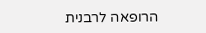הרופאה לרבנית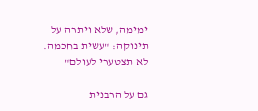ימימה, שלא ויתרה על תינוקה: "עשית בחכמה. לא תצטערי לעולם"

גם על הרבנית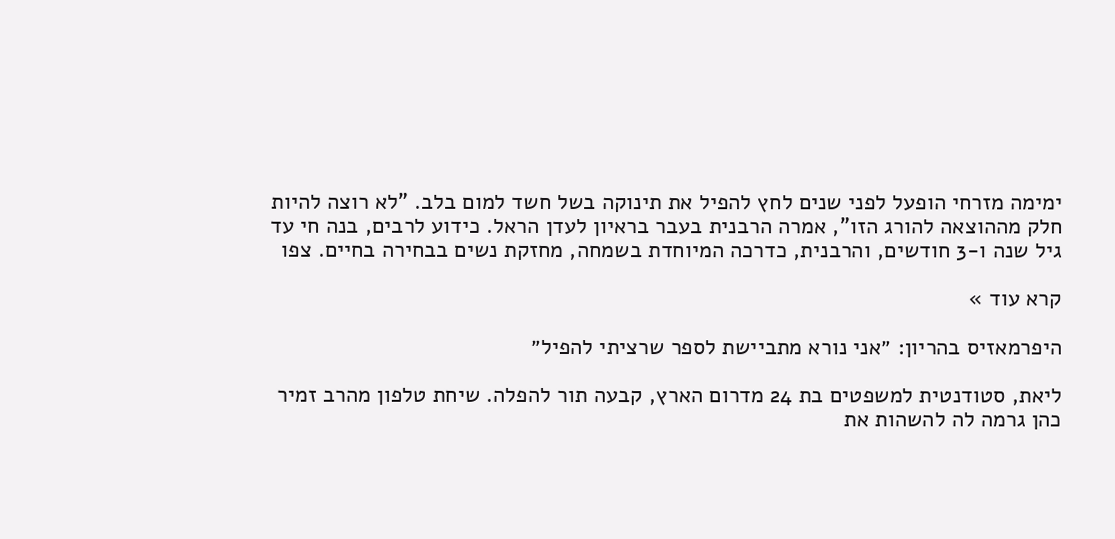ימימה מזרחי הופעל לפני שנים לחץ להפיל את תינוקה בשל חשד למום בלב. "לא רוצה להיות חלק מההוצאה להורג הזו", אמרה הרבנית בעבר בראיון לעדן הראל. כידוע לרבים, בנה חי עד גיל שנה ו-3 חודשים, והרבנית, כדרכה המיוחדת בשמחה, מחזקת נשים בבחירה בחיים. צפו

קרא עוד »

היפרמאזיס בהריון: ״אני נורא מתביישת לספר שרציתי להפיל״

ליאת, סטודנטית למשפטים בת 24 מדרום הארץ, קבעה תור להפלה. שיחת טלפון מהרב זמיר כהן גרמה לה להשהות את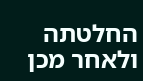החלטתה ולאחר מכן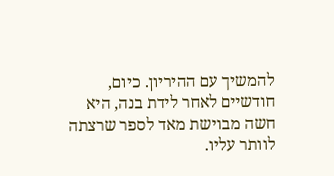להמשיך עם ההיריון. כיום, חודשיים לאחר לידת בנה, היא חשה מבוישת מאד לספר שרצתה לוותר עליו.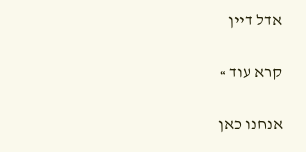אדל דיין

קרא עוד »

אנחנו כאן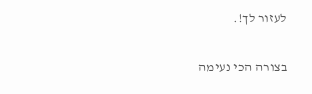לעזור לך!.

בצורה הכי נעימה